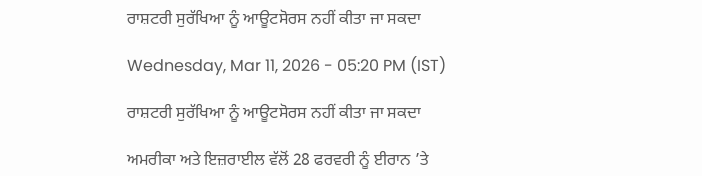ਰਾਸ਼ਟਰੀ ਸੁਰੱਖਿਆ ਨੂੰ ਆਊਟਸੋਰਸ ਨਹੀਂ ਕੀਤਾ ਜਾ ਸਕਦਾ

Wednesday, Mar 11, 2026 - 05:20 PM (IST)

ਰਾਸ਼ਟਰੀ ਸੁਰੱਖਿਆ ਨੂੰ ਆਊਟਸੋਰਸ ਨਹੀਂ ਕੀਤਾ ਜਾ ਸਕਦਾ

ਅਮਰੀਕਾ ਅਤੇ ਇਜ਼ਰਾਈਲ ਵੱਲੋਂ 28 ਫਰਵਰੀ ਨੂੰ ਈਰਾਨ ’ਤੇ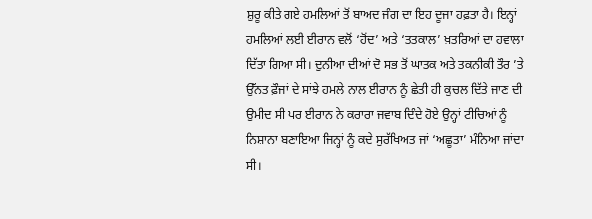ਸ਼ੁਰੂ ਕੀਤੇ ਗਏ ਹਮਲਿਆਂ ਤੋਂ ਬਾਅਦ ਜੰਗ ਦਾ ਇਹ ਦੂਜਾ ਹਫ਼ਤਾ ਹੈ। ਇਨ੍ਹਾਂ ਹਮਲਿਆਂ ਲਈ ਈਰਾਨ ਵਲੋਂ ‘ਹੋਂਦ’ ਅਤੇ ‘ਤਤਕਾਲ’ ਖ਼ਤਰਿਆਂ ਦਾ ਹਵਾਲਾ ਦਿੱਤਾ ਗਿਆ ਸੀ। ਦੁਨੀਆ ਦੀਆਂ ਦੋ ਸਭ ਤੋਂ ਘਾਤਕ ਅਤੇ ਤਕਨੀਕੀ ਤੌਰ ’ਤੇ ਉੱਨਤ ਫ਼ੌਜਾਂ ਦੇ ਸਾਂਝੇ ਹਮਲੇ ਨਾਲ ਈਰਾਨ ਨੂੰ ਛੇਤੀ ਹੀ ਕੁਚਲ ਦਿੱਤੇ ਜਾਣ ਦੀ ਉਮੀਦ ਸੀ ਪਰ ਈਰਾਨ ਨੇ ਕਰਾਰਾ ਜਵਾਬ ਦਿੰਦੇ ਹੋਏ ਉਨ੍ਹਾਂ ਟੀਚਿਆਂ ਨੂੰ ਨਿਸ਼ਾਨਾ ਬਣਾਇਆ ਜਿਨ੍ਹਾਂ ਨੂੰ ਕਦੇ ਸੁਰੱਖਿਅਤ ਜਾਂ ‘ਅਛੂਤਾ’ ਮੰਨਿਆ ਜਾਂਦਾ ਸੀ।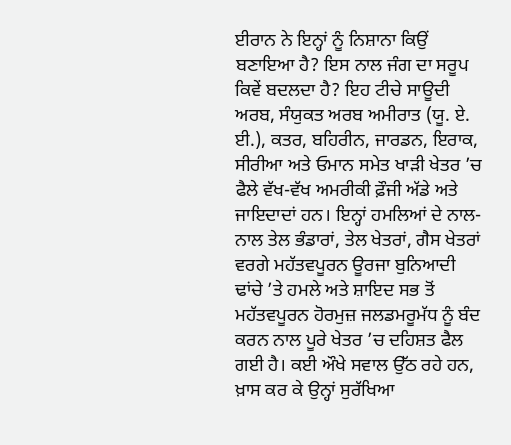ਈਰਾਨ ਨੇ ਇਨ੍ਹਾਂ ਨੂੰ ਨਿਸ਼ਾਨਾ ਕਿਉਂ ਬਣਾਇਆ ਹੈ? ਇਸ ਨਾਲ ਜੰਗ ਦਾ ਸਰੂਪ ਕਿਵੇਂ ਬਦਲਦਾ ਹੈ? ਇਹ ਟੀਚੇ ਸਾਊਦੀ ਅਰਬ, ਸੰਯੁਕਤ ਅਰਬ ਅਮੀਰਾਤ (ਯੂ. ਏ. ਈ.), ਕਤਰ, ਬਹਿਰੀਨ, ਜਾਰਡਨ, ਇਰਾਕ, ਸੀਰੀਆ ਅਤੇ ਓਮਾਨ ਸਮੇਤ ਖਾੜੀ ਖੇਤਰ ’ਚ ਫੈਲੇ ਵੱਖ-ਵੱਖ ਅਮਰੀਕੀ ਫ਼ੌਜੀ ਅੱਡੇ ਅਤੇ ਜਾਇਦਾਦਾਂ ਹਨ। ਇਨ੍ਹਾਂ ਹਮਲਿਆਂ ਦੇ ਨਾਲ-ਨਾਲ ਤੇਲ ਭੰਡਾਰਾਂ, ਤੇਲ ਖੇਤਰਾਂ, ਗੈਸ ਖੇਤਰਾਂ ਵਰਗੇ ਮਹੱਤਵਪੂਰਨ ਊਰਜਾ ਬੁਨਿਆਦੀ ਢਾਂਚੇ ’ਤੇ ਹਮਲੇ ਅਤੇ ਸ਼ਾਇਦ ਸਭ ਤੋਂ ਮਹੱਤਵਪੂਰਨ ਹੋਰਮੁਜ਼ ਜਲਡਮਰੂਮੱਧ ਨੂੰ ਬੰਦ ਕਰਨ ਨਾਲ ਪੂਰੇ ਖੇਤਰ ’ਚ ਦਹਿਸ਼ਤ ਫੈਲ ਗਈ ਹੈ। ਕਈ ਔਖੇ ਸਵਾਲ ਉੱਠ ਰਹੇ ਹਨ, ਖ਼ਾਸ ਕਰ ਕੇ ਉਨ੍ਹਾਂ ਸੁਰੱਖਿਆ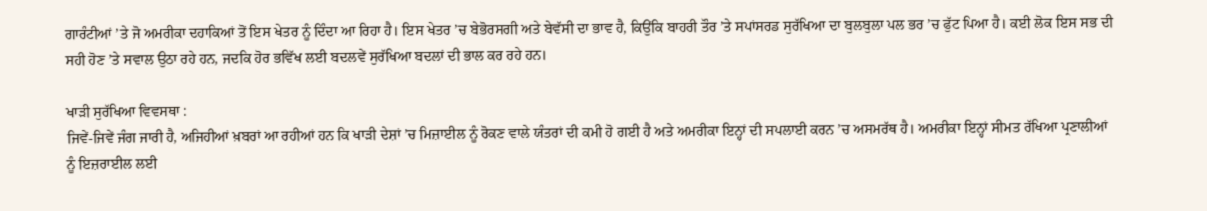ਗਾਰੰਟੀਆਂ ’ਤੇ ਜੋ ਅਮਰੀਕਾ ਦਹਾਕਿਆਂ ਤੋਂ ਇਸ ਖੇਤਰ ਨੂੰ ਦਿੰਦਾ ਆ ਰਿਹਾ ਹੈ। ਇਸ ਖੇਤਰ ’ਚ ਬੇਭੋਰਸਗੀ ਅਤੇ ਬੇਵੱਸੀ ਦਾ ਭਾਵ ਹੈ, ਕਿਉਂਕਿ ਬਾਹਰੀ ਤੌਰ ’ਤੇ ਸਪਾਂਸਰਡ ਸੁਰੱਖਿਆ ਦਾ ਬੁਲਬੁਲਾ ਪਲ ਭਰ ’ਚ ਫੁੱਟ ਪਿਆ ਹੈ। ਕਈ ਲੋਕ ਇਸ ਸਭ ਦੀ ਸਹੀ ਹੋਣ ’ਤੇ ਸਵਾਲ ਉਠਾ ਰਹੇ ਹਨ, ਜਦਕਿ ਹੋਰ ਭਵਿੱਖ ਲਈ ਬਦਲਵੇਂ ਸੁਰੱਖਿਆ ਬਦਲਾਂ ਦੀ ਭਾਲ ਕਰ ਰਹੇ ਹਨ।

ਖਾੜੀ ਸੁਰੱਖਿਆ ਵਿਵਸਥਾ :
ਜਿਵੇਂ-ਜਿਵੇਂ ਜੰਗ ਜਾਰੀ ਹੈ, ਅਜਿਹੀਆਂ ਖ਼ਬਰਾਂ ਆ ਰਹੀਆਂ ਹਨ ਕਿ ਖਾੜੀ ਦੇਸ਼ਾਂ ’ਚ ਮਿਜ਼ਾਈਲ ਨੂੰ ਰੋਕਣ ਵਾਲੇ ਯੰਤਰਾਂ ਦੀ ਕਮੀ ਹੋ ਗਈ ਹੈ ਅਤੇ ਅਮਰੀਕਾ ਇਨ੍ਹਾਂ ਦੀ ਸਪਲਾਈ ਕਰਨ ’ਚ ਅਸਮਰੱਥ ਹੈ। ਅਮਰੀਕਾ ਇਨ੍ਹਾਂ ਸੀਮਤ ਰੱਖਿਆ ਪ੍ਰਣਾਲੀਆਂ ਨੂੰ ਇਜ਼ਰਾਈਲ ਲਈ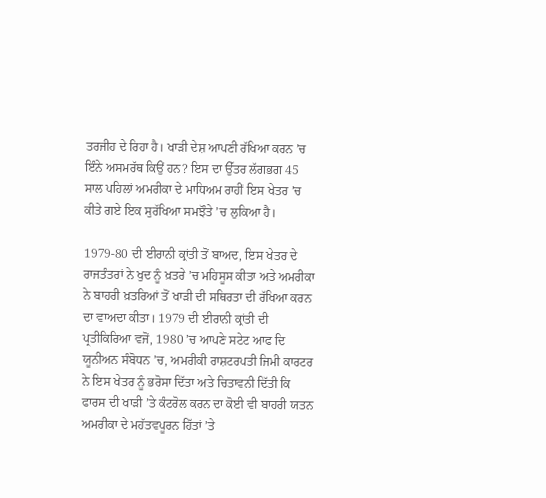ਤਰਜੀਹ ਦੇ ਰਿਹਾ ਹੈ। ਖਾੜੀ ਦੇਸ਼ ਆਪਣੀ ਰੱਖਿਆ ਕਰਨ ’ਚ ਇੰਨੇ ਅਸਮਰੱਥ ਕਿਉਂ ਹਨ? ਇਸ ਦਾ ਉੱਤਰ ਲੱਗਭਗ 45 ਸਾਲ ਪਹਿਲਾਂ ਅਮਰੀਕਾ ਦੇ ਮਾਧਿਅਮ ਰਾਹੀਂ ਇਸ ਖੇਤਰ ’ਚ ਕੀਤੇ ਗਏ ਇਕ ਸੁਰੱਖਿਆ ਸਮਝੌਤੇ ’ਚ ਲੁਕਿਆ ਹੈ।

1979-80 ਦੀ ਈਰਾਨੀ ਕ੍ਰਾਂਤੀ ਤੋਂ ਬਾਅਦ, ਇਸ ਖੇਤਰ ਦੇ ਰਾਜਤੰਤਰਾਂ ਨੇ ਖੁਦ ਨੂੰ ਖ਼ਤਰੇ ’ਚ ਮਹਿਸੂਸ ਕੀਤਾ ਅਤੇ ਅਮਰੀਕਾ ਨੇ ਬਾਹਰੀ ਖ਼ਤਰਿਆਂ ਤੋਂ ਖਾੜੀ ਦੀ ਸਥਿਰਤਾ ਦੀ ਰੱਖਿਆ ਕਰਨ ਦਾ ਵਾਅਦਾ ਕੀਤਾ। 1979 ਦੀ ਈਰਾਨੀ ਕ੍ਰਾਂਤੀ ਦੀ ਪ੍ਰਤੀਕਿਰਿਆ ਵਜੋਂ, 1980 ’ਚ ਆਪਣੇ ਸਟੇਟ ਆਫ ਦਿ ਯੂਨੀਅਨ ਸੰਬੋਧਨ ’ਚ, ਅਮਰੀਕੀ ਰਾਸ਼ਟਰਪਤੀ ਜਿਮੀ ਕਾਰਟਰ ਨੇ ਇਸ ਖੇਤਰ ਨੂੰ ਭਰੋਸਾ ਦਿੱਤਾ ਅਤੇ ਚਿਤਾਵਨੀ ਦਿੱਤੀ ਕਿ ਫਾਰਸ ਦੀ ਖਾੜੀ ’ਤੇ ਕੰਟਰੋਲ ਕਰਨ ਦਾ ਕੋਈ ਵੀ ਬਾਹਰੀ ਯਤਨ ਅਮਰੀਕਾ ਦੇ ਮਹੱਤਵਪੂਰਨ ਹਿੱਤਾਂ ’ਤੇ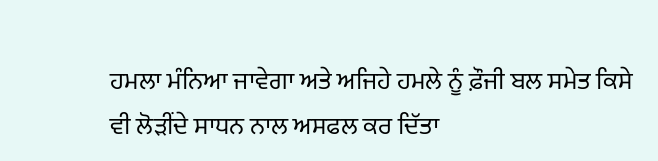ਹਮਲਾ ਮੰਨਿਆ ਜਾਵੇਗਾ ਅਤੇ ਅਜਿਹੇ ਹਮਲੇ ਨੂੰ ਫ਼ੌਜੀ ਬਲ ਸਮੇਤ ਕਿਸੇ ਵੀ ਲੋੜੀਂਦੇ ਸਾਧਨ ਨਾਲ ਅਸਫਲ ਕਰ ਦਿੱਤਾ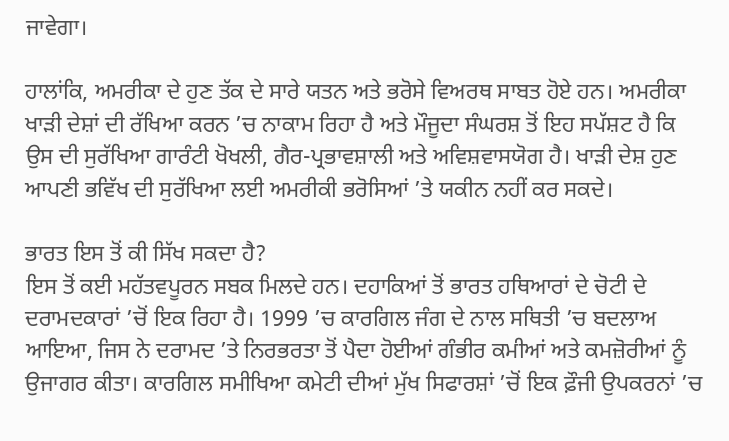ਜਾਵੇਗਾ।

ਹਾਲਾਂਕਿ, ਅਮਰੀਕਾ ਦੇ ਹੁਣ ਤੱਕ ਦੇ ਸਾਰੇ ਯਤਨ ਅਤੇ ਭਰੋਸੇ ਵਿਅਰਥ ਸਾਬਤ ਹੋਏ ਹਨ। ਅਮਰੀਕਾ ਖਾੜੀ ਦੇਸ਼ਾਂ ਦੀ ਰੱਖਿਆ ਕਰਨ ’ਚ ਨਾਕਾਮ ਰਿਹਾ ਹੈ ਅਤੇ ਮੌਜੂਦਾ ਸੰਘਰਸ਼ ਤੋਂ ਇਹ ਸਪੱਸ਼ਟ ਹੈ ਕਿ ਉਸ ਦੀ ਸੁਰੱਖਿਆ ਗਾਰੰਟੀ ਖੋਖਲੀ, ਗੈਰ-ਪ੍ਰਭਾਵਸ਼ਾਲੀ ਅਤੇ ਅਵਿਸ਼ਵਾਸਯੋਗ ਹੈ। ਖਾੜੀ ਦੇਸ਼ ਹੁਣ ਆਪਣੀ ਭਵਿੱਖ ਦੀ ਸੁਰੱਖਿਆ ਲਈ ਅਮਰੀਕੀ ਭਰੋਸਿਆਂ ’ਤੇ ਯਕੀਨ ਨਹੀਂ ਕਰ ਸਕਦੇ।

ਭਾਰਤ ਇਸ ਤੋਂ ਕੀ ਸਿੱਖ ਸਕਦਾ ਹੈ?
ਇਸ ਤੋਂ ਕਈ ਮਹੱਤਵਪੂਰਨ ਸਬਕ ਮਿਲਦੇ ਹਨ। ਦਹਾਕਿਆਂ ਤੋਂ ਭਾਰਤ ਹਥਿਆਰਾਂ ਦੇ ਚੋਟੀ ਦੇ ਦਰਾਮਦਕਾਰਾਂ ’ਚੋਂ ਇਕ ਰਿਹਾ ਹੈ। 1999 ’ਚ ਕਾਰਗਿਲ ਜੰਗ ਦੇ ਨਾਲ ਸਥਿਤੀ ’ਚ ਬਦਲਾਅ ਆਇਆ, ਜਿਸ ਨੇ ਦਰਾਮਦ ’ਤੇ ਨਿਰਭਰਤਾ ਤੋਂ ਪੈਦਾ ਹੋਈਆਂ ਗੰਭੀਰ ਕਮੀਆਂ ਅਤੇ ਕਮਜ਼ੋਰੀਆਂ ਨੂੰ ਉਜਾਗਰ ਕੀਤਾ। ਕਾਰਗਿਲ ਸਮੀਖਿਆ ਕਮੇਟੀ ਦੀਆਂ ਮੁੱਖ ਸਿਫਾਰਸ਼ਾਂ ’ਚੋਂ ਇਕ ਫ਼ੌਜੀ ਉਪਕਰਨਾਂ ’ਚ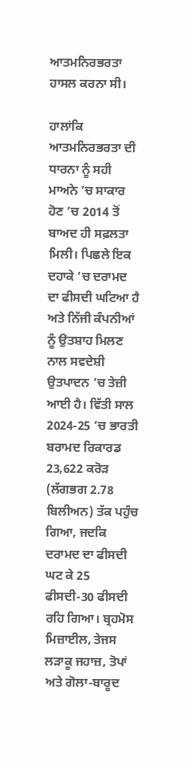ਆਤਮਨਿਰਭਰਤਾ ਹਾਸਲ ਕਰਨਾ ਸੀ।

ਹਾਲਾਂਕਿ ਆਤਮਨਿਰਭਰਤਾ ਦੀ ਧਾਰਨਾ ਨੂੰ ਸਹੀ ਮਾਅਨੇ ’ਚ ਸਾਕਾਰ ਹੋਣ ’ਚ 2014 ਤੋਂ ਬਾਅਦ ਹੀ ਸਫ਼ਲਤਾ ਮਿਲੀ। ਪਿਛਲੇ ਇਕ ਦਹਾਕੇ ’ਚ ਦਰਾਮਦ ਦਾ ਫੀਸਦੀ ਘਟਿਆ ਹੈ ਅਤੇ ਨਿੱਜੀ ਕੰਪਨੀਆਂ ਨੂੰ ਉਤਸ਼ਾਹ ਮਿਲਣ ਨਾਲ ਸਵਦੇਸ਼ੀ ਉਤਪਾਦਨ ’ਚ ਤੇਜ਼ੀ ਆਈ ਹੈ। ਵਿੱਤੀ ਸਾਲ 2024-25 ’ਚ ਭਾਰਤੀ ਬਰਾਮਦ ਰਿਕਾਰਡ 23,622 ਕਰੋੜ (ਲੱਗਭਗ 2.78 ਬਿਲੀਅਨ) ਤੱਕ ਪਹੁੰਚ ਗਿਆ, ਜਦਕਿ ਦਰਾਮਦ ਦਾ ਫੀਸਦੀ ਘਟ ਕੇ 25 ਫੀਸਦੀ-30 ਫੀਸਦੀ ਰਹਿ ਗਿਆ। ਬ੍ਰਹਮੋਸ ਮਿਜ਼ਾਈਲ, ਤੇਜਸ ਲੜਾਕੂ ਜਹਾਜ਼, ਤੋਪਾਂ ਅਤੇ ਗੋਲਾ-ਬਾਰੂਦ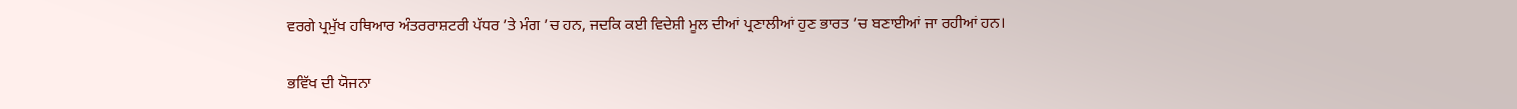ਵਰਗੇ ਪ੍ਰਮੁੱਖ ਹਥਿਆਰ ਅੰਤਰਰਾਸ਼ਟਰੀ ਪੱਧਰ ’ਤੇ ਮੰਗ ’ਚ ਹਨ, ਜਦਕਿ ਕਈ ਵਿਦੇਸ਼ੀ ਮੂਲ ਦੀਆਂ ਪ੍ਰਣਾਲੀਆਂ ਹੁਣ ਭਾਰਤ ’ਚ ਬਣਾਈਆਂ ਜਾ ਰਹੀਆਂ ਹਨ।

ਭਵਿੱਖ ਦੀ ਯੋਜਨਾ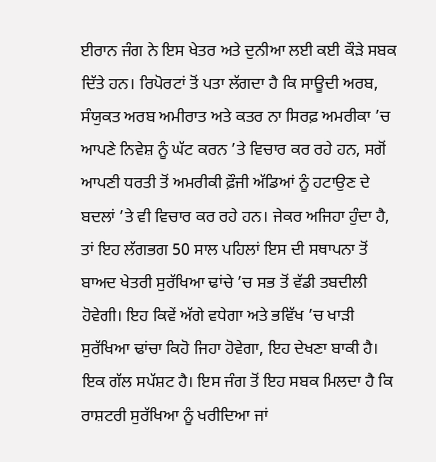ਈਰਾਨ ਜੰਗ ਨੇ ਇਸ ਖੇਤਰ ਅਤੇ ਦੁਨੀਆ ਲਈ ਕਈ ਕੌੜੇ ਸਬਕ ਦਿੱਤੇ ਹਨ। ਰਿਪੋਰਟਾਂ ਤੋਂ ਪਤਾ ਲੱਗਦਾ ਹੈ ਕਿ ਸਾਊਦੀ ਅਰਬ, ਸੰਯੁਕਤ ਅਰਬ ਅਮੀਰਾਤ ਅਤੇ ਕਤਰ ਨਾ ਸਿਰਫ਼ ਅਮਰੀਕਾ ’ਚ ਆਪਣੇ ਨਿਵੇਸ਼ ਨੂੰ ਘੱਟ ਕਰਨ ’ਤੇ ਵਿਚਾਰ ਕਰ ਰਹੇ ਹਨ, ਸਗੋਂ ਆਪਣੀ ਧਰਤੀ ਤੋਂ ਅਮਰੀਕੀ ਫ਼ੌਜੀ ਅੱਡਿਆਂ ਨੂੰ ਹਟਾਉਣ ਦੇ ਬਦਲਾਂ ’ਤੇ ਵੀ ਵਿਚਾਰ ਕਰ ਰਹੇ ਹਨ। ਜੇਕਰ ਅਜਿਹਾ ਹੁੰਦਾ ਹੈ, ਤਾਂ ਇਹ ਲੱਗਭਗ 50 ਸਾਲ ਪਹਿਲਾਂ ਇਸ ਦੀ ਸਥਾਪਨਾ ਤੋਂ ਬਾਅਦ ਖੇਤਰੀ ਸੁਰੱਖਿਆ ਢਾਂਚੇ ’ਚ ਸਭ ਤੋਂ ਵੱਡੀ ਤਬਦੀਲੀ ਹੋਵੇਗੀ। ਇਹ ਕਿਵੇਂ ਅੱਗੇ ਵਧੇਗਾ ਅਤੇ ਭਵਿੱਖ ’ਚ ਖਾੜੀ ਸੁਰੱਖਿਆ ਢਾਂਚਾ ਕਿਹੋ ਜਿਹਾ ਹੋਵੇਗਾ, ਇਹ ਦੇਖਣਾ ਬਾਕੀ ਹੈ। ਇਕ ਗੱਲ ਸਪੱਸ਼ਟ ਹੈ। ਇਸ ਜੰਗ ਤੋਂ ਇਹ ਸਬਕ ਮਿਲਦਾ ਹੈ ਕਿ ਰਾਸ਼ਟਰੀ ਸੁਰੱਖਿਆ ਨੂੰ ਖਰੀਦਿਆ ਜਾਂ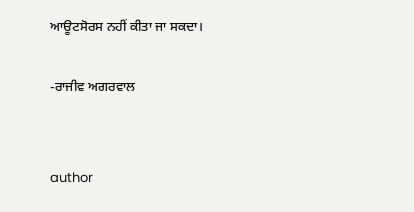ਆਊਟਸੋਰਸ ਨਹੀਂ ਕੀਤਾ ਜਾ ਸਕਦਾ।

-ਰਾਜੀਵ ਅਗਰਵਾਲ


author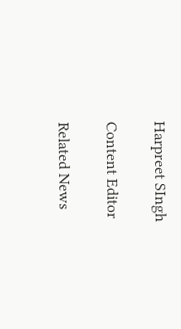Harpreet SIngh

Content Editor

Related News